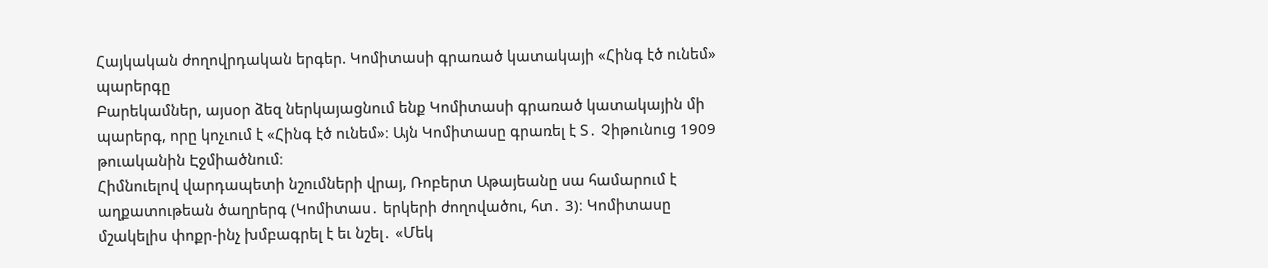Հայկական ժողովրդական երգեր. Կոմիտասի գրառած կատակայի «Հինգ էծ ունեմ» պարերգը
Բարեկամներ, այսօր ձեզ ներկայացնում ենք Կոմիտասի գրառած կատակային մի պարերգ, որը կոչւում է «Հինգ էծ ունեմ»։ Այն Կոմիտասը գրառել է Տ․ Չիթունուց 1909 թուականին Էջմիածնում։
Հիմնուելով վարդապետի նշումների վրայ, Ռոբերտ Աթայեանը սա համարում է աղքատութեան ծաղրերգ (Կոմիտաս․ երկերի ժողովածու, հտ․ 3)։ Կոմիտասը մշակելիս փոքր-ինչ խմբագրել է եւ նշել․ «Մեկ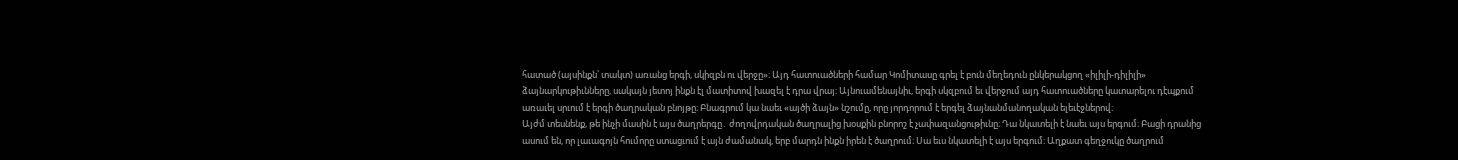հատած (այսինքն՝ տակտ) առանց երգի, սկիզբն ու վերջը»։ Այդ հատուածների համար Կոմիտասը գրել է բուն մեղեդուն ընկերակցող «իլիլի-դիլիլի» ձայնարկութիւնները, սակայն յետոյ ինքն էլ մատիտով խազել է դրա վրայ։ Այնուամենայնիւ, երգի սկզբում եւ վերջում այդ հատուածները կատարելու դէպքում առաւել սրւում է երգի ծաղրական բնոյթը։ Բնագրում կա նաեւ «այծի ձայն» նշումը, որը յորդորում է երգել ձայնանմանողական ելեւէջներով։
Այժմ տեսնենք, թե ինչի մասին է այս ծաղրերգը․ ժողովրդական ծաղրալից խօսքին բնորոշ է չափազանցութիւնը։ Դա նկատելի է նաեւ այս երգում։ Բացի դրանից ասում են, որ լաւագոյն հումորը ստացւում է այն ժամանակ, երբ մարդն ինքն իրեն է ծաղրում։ Սա եւս նկատելի է այս երգում։ Աղքատ գեղջուկը ծաղրում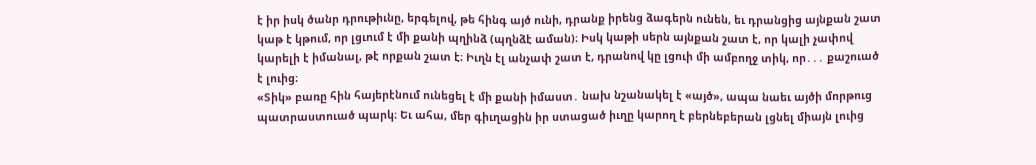է իր իսկ ծանր դրութիւնը, երգելով, թե հինգ այծ ունի, դրանք իրենց ձագերն ունեն, եւ դրանցից այնքան շատ կաթ է կթում, որ լցւում է մի քանի պղինձ (պղնձէ աման)։ Իսկ կաթի սերն այնքան շատ է, որ կալի չափով կարելի է իմանալ, թէ որքան շատ է։ Իւղն էլ անչափ շատ է, դրանով կը լցուի մի ամբողջ տիկ, որ․․․ քաշուած է լուից։
«Տիկ» բառը հին հայերէնում ունեցել է մի քանի իմաստ․ նախ նշանակել է «այծ», ապա նաեւ այծի մորթուց պատրաստուած պարկ։ Եւ ահա, մեր գիւղացին իր ստացած իւղը կարող է բերնեբերան լցնել միայն լուից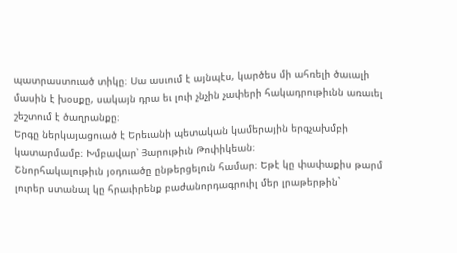պատրաստուած տիկը։ Սա ասւում է այնպէս, կարծես մի ահռելի ծաւալի մասին է խօսքը, սակայն դրա եւ լուի չնչին չափերի հակադրութիւնն առաւել շեշտում է ծաղրանքը։
Երգը ներկայացուած է Երեւանի պետական կամերային երգչախմբի կատարմամբ։ Խմբավար՝ Յարութիւն Թոփիկեան։
Շնորհակալութիւն յօդուածը ընթերցելուն համար։ Եթէ կը փափաքիս թարմ լուրեր ստանալ կը հրաւիրենք բաժանորդագրուիլ մեր լրաթերթին`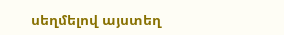սեղմելով այստեղ